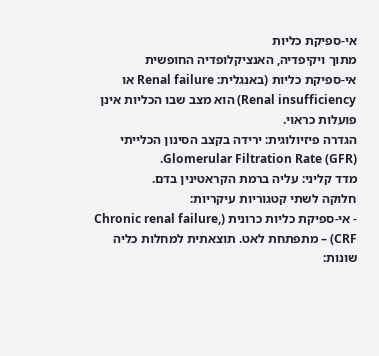אי-ספיקת כליות
מתוך ויקיפדיה, האנציקלופדיה החופשית
אי-ספיקת כליות (באנגלית: Renal failure או Renal insufficiency) הוא מצב שבו הכליות אינן פועלות כראוי.
הגדרה פיזיולוגית: ירידה בקצב הסינון הכלייתי Glomerular Filtration Rate (GFR).
מדד קליני: עליה ברמת הקראטינין בדם.
חלוקה לשתי קטגוריות עיקריות:
- אי-ספיקת כליות כרונית (Chronic renal failure, CRF) – מתפתחת לאט. תוצאתית למחלות כליה שונות: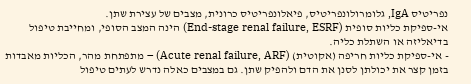נפריטיס IgA, גלומרולונפריטיס, פיאלונפריטיס כרונית, מצבים של עצירת שתן.
אי-ספיקת כליות סופית (End-stage renal failure, ESRF) הינה המצב הסופי, ומחייבת טיפול בדיאליזה או השתלת כליה.
- אי-ספיקת כליות חריפה (אקוטית) (Acute renal failure, ARF) – מתפתחת מהר, הכליות מאבדות בזמן קצר את יכולתן לסנן את הדם ולהפיק שתן. גם במצבים כאלה נדרש לעתים טיפול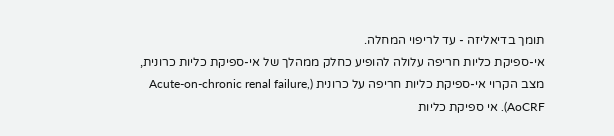תומך בדיאליזה - עד לריפוי המחלה.
אי-ספיקת כליות חריפה עלולה להופיע כחלק ממהלך של אי-ספיקת כליות כרונית, מצב הקרוי אי-ספיקת כליות חריפה על כרונית (Acute-on-chronic renal failure, AoCRF). אי ספיקת כליות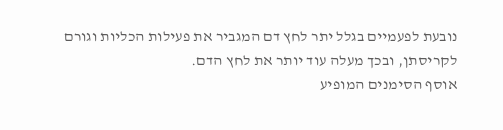נובעת לפעמיים בגלל יתר לחץ דם המגביר את פעילות הכליות וגורם לקריסתן, ובכך מעלה עוד יותר את לחץ הדם.
אוסף הסימנים המופיע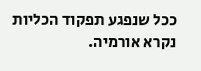ככל שנפגע תפקוד הכליות נקרא אורמיה.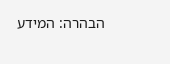הבהרה: המידע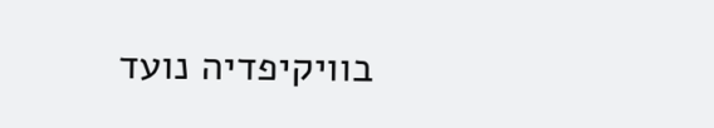בוויקיפדיה נועד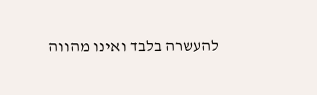להעשרה בלבד ואינו מהווה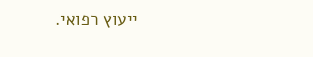ייעוץ רפואי.